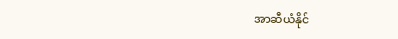အာဆီယံနိုင်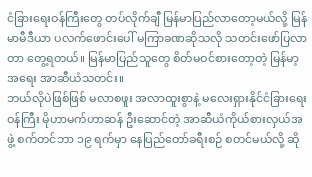ငံခြားရေးဝန်ကြီးတွေ တပ်လိုက်ချီ မြန်မာပြည်လာတော့မယ်လို့ မြန်မာမီဒီယာ ပလက်ဖောင်းပေါ် မကြာခဏဆိုသလို သတင်းဖော်ပြလာတာ တွေ့ရတယ်။ မြန်မာပြည်သူတွေ စိတ်မဝင်စားတော့တဲ့ မြန်မာ့အရေး အာဆီယံသတင်း။
ဘယ်လိုပဲဖြစ်ဖြစ် မလာစဖူး အလာထူးစွာနဲ့ မလေးရှားနိုင်ငံခြားရေးဝန်ကြီး မိုဟာမက်ဟာဆန် ဦးဆောင်တဲ့ အာဆီယံကိုယ်စားလှယ်အဖွဲ့ စက်တင်ဘာ ၁၉ ရက်မှာ နေပြည်တော်ခရီးစဉ် စတင်မယ်လို့ ဆို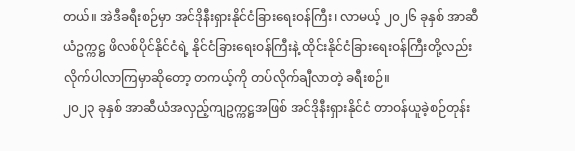တယ်။ အဲဒီခရီးစဉ်မှာ အင်ဒိုနီးရှားနိုင်ငံခြားရေးဝန်ကြီး၊ လာမယ့် ၂၀၂၆ ခုနှစ် အာဆီယံဥက္ကဋ္ဌ ဖိလစ်ပိုင်နိုင်ငံရဲ့ နိုင်ငံခြားရေးဝန်ကြီးနဲ့ ထိုင်းနိုင်ငံခြားရေးဝန်ကြီးတို့လည်း လိုက်ပါလာကြမှာဆိုတော့ တကယ့်ကို တပ်လိုက်ချီလာတဲ့ ခရီးစဉ်။
၂၀၂၃ ခုနှစ် အာဆီယံအလှည့်ကျဥက္ကဋ္ဌအဖြစ် အင်ဒိုနီးရှားနိုင်ငံ တာဝန်ယူခဲ့စဉ်တုန်း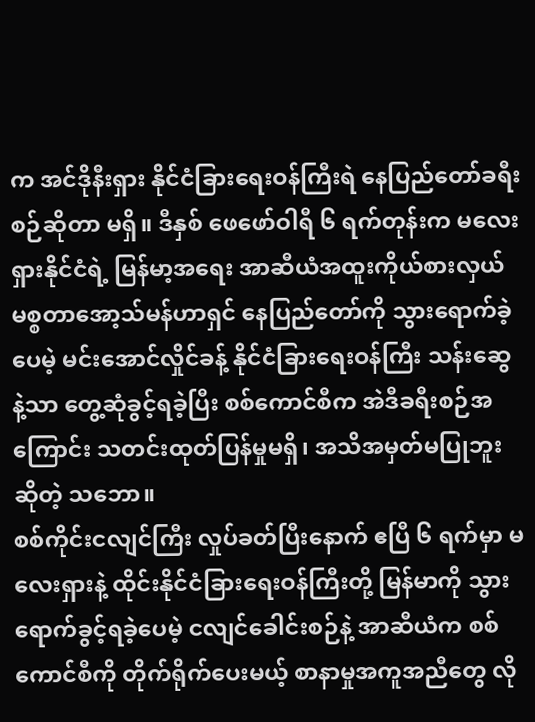က အင်ဒိုနီးရှား နိုင်ငံခြားရေးဝန်ကြီးရဲ နေပြည်တော်ခရီးစဉ်ဆိုတာ မရှိ။ ဒီနှစ် ဖေဖော်ဝါရီ ၆ ရက်တုန်းက မလေးရှားနိုင်ငံရဲ့ မြန်မာ့အရေး အာဆီယံအထူးကိုယ်စားလှယ် မစ္စတာအော့သ်မန်ဟာရှင် နေပြည်တော်ကို သွားရောက်ခဲ့ပေမဲ့ မင်းအောင်လှိုင်ခန့် နိုင်ငံခြားရေးဝန်ကြီး သန်းဆွေနဲ့သာ တွေ့ဆုံခွင့်ရခဲ့ပြီး စစ်ကောင်စီက အဲဒီခရီးစဉ်အကြောင်း သတင်းထုတ်ပြန်မှုမရှိ၊ အသိအမှတ်မပြုဘူး ဆိုတဲ့ သဘော။
စစ်ကိုင်းငလျင်ကြီး လှုပ်ခတ်ပြီးနောက် ဧပြီ ၆ ရက်မှာ မလေးရှားနဲ့ ထိုင်းနိုင်ငံခြားရေးဝန်ကြီးတို့ မြန်မာကို သွားရောက်ခွင့်ရခဲ့ပေမဲ့ ငလျင်ခေါင်းစဉ်နဲ့ အာဆီယံက စစ်ကောင်စီကို တိုက်ရိုက်ပေးမယ့် စာနာမှုအကူအညီတွေ လို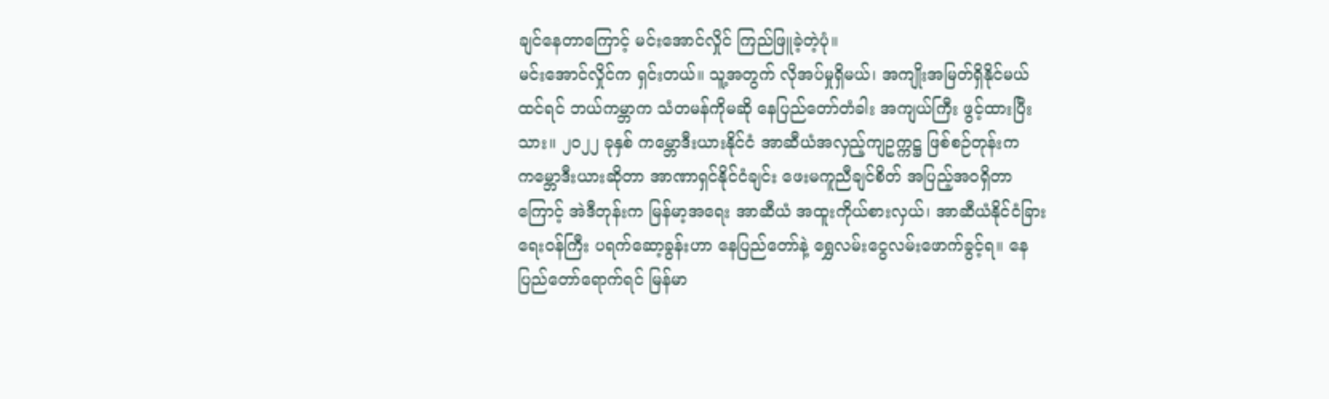ချင်နေတာကြောင့် မင်းအောင်လှိုင် ကြည်ဖြူခဲ့တဲ့ပုံ။
မင်းအောင်လှိုင်က ရှင်းတယ်။ သူ့အတွက် လိုအပ်မှုရှိမယ်၊ အကျိုးအမြတ်ရှိနိုင်မယ်ထင်ရင် ဘယ်ကမ္ဘာက သံတမန်ကိုမဆို နေပြည်တော်တံခါး အကျယ်ကြီး ဖွင့်ထားပြီးသား။ ၂၀၂၂ ခုနှစ် ကမ္ဘောဒီးယားနိုင်ငံ အာဆီယံအလှည့်ကျဥက္ကဋ္ဌ ဖြစ်စဉ်တုန်းက ကမ္ဘောဒီးယားဆိုတာ အာဏာရှင်နိုင်ငံချင်း ဖေးမကူညီချင်စိတ် အပြည့်အဝရှိတာကြောင့် အဲဒီတုန်းက မြန်မာ့အရေး အာဆီယံ အထူးကိုယ်စားလှယ်၊ အာဆီယံနိုင်ငံခြားရေးဝန်ကြီး ပရက်ဆော့ခွန်းဟာ နေပြည်တော်နဲ့ ရွှေလမ်းငွေလမ်းဖောက်ခွင့်ရ။ နေပြည်တော်ရောက်ရင် မြန်မာ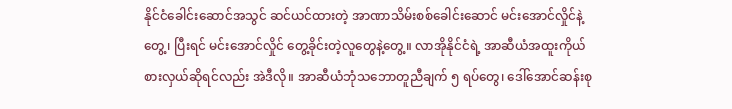နိုင်ငံခေါင်းဆောင်အသွင် ဆင်ယင်ထားတဲ့ အာဏာသိမ်းစစ်ခေါင်းဆောင် မင်းအောင်လှိုင်နဲ့တွေ့၊ ပြီးရင် မင်းအောင်လှိုင် တွေ့ခိုင်းတဲ့လူတွေနဲ့တွေ့။ လာအိုနိုင်ငံရဲ့ အာဆီယံအထူးကိုယ်စားလှယ်ဆိုရင်လည်း အဲဒီလို။ အာဆီယံဘုံသဘောတူညီချက် ၅ ရပ်တွေ၊ ဒေါ်အောင်ဆန်းစု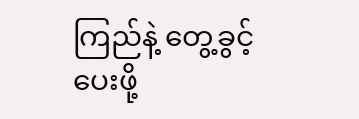ကြည်နဲ့ တွေ့ခွင့်ပေးဖို့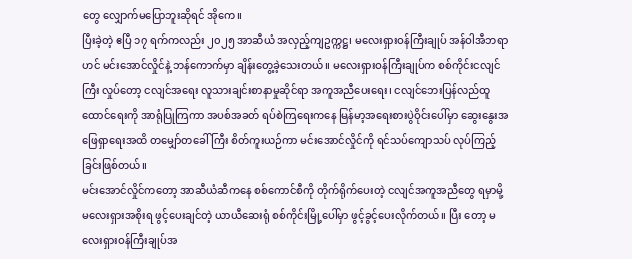တွေ လျှောက်မပြောဘူးဆိုရင် အိုကေ။
ပြီးခဲ့တဲ့ ဧပြီ ၁၇ ရက်ကလည်း ၂၀၂၅ အာဆီယံ အလှည့်ကျဥက္ကဋ္ဌ၊ မလေးရှားဝန်ကြီးချုပ် အန်ဝါအီဘရာဟင် မင်းအောင်လှိုင်နဲ့ ဘန်ကောက်မှာ ချိန်းတွေ့ခဲ့သေးတယ်။ မလေးရှားဝန်ကြီးချုပ်က စစ်ကိုင်းငလျင်ကြီး လှုပ်တော့ ငလျင်အရေး လူသားချင်းစာနာမှုဆိုင်ရာ အကူအညီပေးရေး၊ ငလျင်ဘေးပြန်လည်ထူထောင်ရေးကို အာရုံပြုကြကာ အပစ်အခတ် ရပ်စဲကြရေးကနေ မြန်မာ့အရေးစားပွဲဝိုင်းပေါ်မှာ ဆွေးနွေးအဖြေရှာရေးအထိ တမျှော်တခေါ်ကြီး စိတ်ကူးယဉ်ကာ မင်းအောင်လှိုင်ကို ရင်သပ်ကျောသပ် လုပ်ကြည့်ခြင်းဖြစ်တယ်။
မင်းအောင်လှိုင်ကတော့ အာဆီယံဆီကနေ စစ်ကောင်စီကို တိုက်ရိုက်ပေးတဲ့ ငလျင်အကူအညီတွေ ရမှာမို့ မလေးရှားအစိုးရ ဖွင့်ပေးချင်တဲ့ ယာယီဆေးရုံ စစ်ကိုင်းမြို့ပေါ်မှာ ဖွင့်ခွင့်ပေးလိုက်တယ်။ ပြီး တော့ မလေးရှားဝန်ကြီးချုပ်အ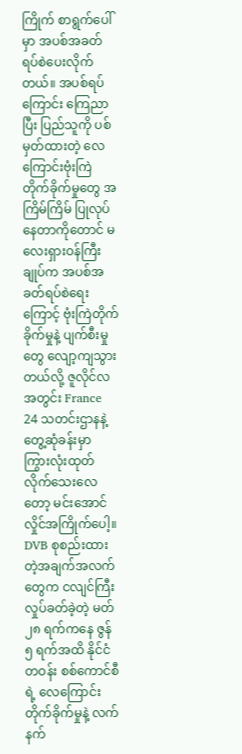ကြိုက် စာရွက်ပေါ်မှာ အပစ်အခတ်ရပ်စဲပေးလိုက်တယ်။ အပစ်ရပ် ကြောင်း ကြေညာပြီး ပြည်သူကို ပစ်မှတ်ထားတဲ့ လေကြောင်းဗုံးကြဲတိုက်ခိုက်မှုတွေ အကြိမ်ကြိမ် ပြုလုပ်နေတာကိုတောင် မလေးရှားဝန်ကြီးချုပ်က အပစ်အခတ်ရပ်စဲရေးကြောင့် ဗုံးကြဲတိုက်ခိုက်မှုနဲ့ ပျက်စီးမှုတွေ လျော့ကျသွားတယ်လို့ ဇူလိုင်လအတွင်း France 24 သတင်းဌာနနဲ့ တွေ့ဆုံခန်းမှာ ကြွားလုံးထုတ်လိုက်သေးလေတော့ မင်းအောင်လှိုင်အကြိုက်ပေါ့။
DVB စုစည်းထားတဲ့အချက်အလက်တွေက ငလျင်ကြီးလှုပ်ခတ်ခဲ့တဲ့ မတ် ၂၈ ရက်ကနေ ဇွန် ၅ ရက်အထိ နိုင်ငံတဝန်း စစ်ကောင်စီရဲ့ လေကြောင်းတိုက်ခိုက်မှုနဲ့ လက်နက်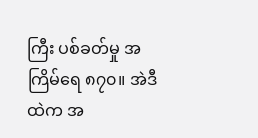ကြီး ပစ်ခတ်မှု အကြိမ်ရေ ၈၇၀။ အဲဒီထဲက အ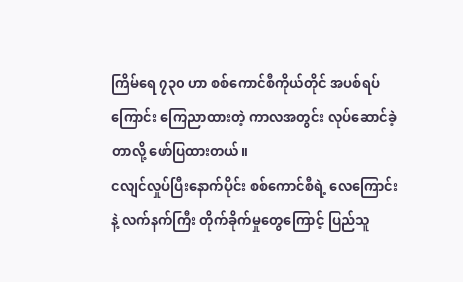ကြိမ်ရေ ၇၃၀ ဟာ စစ်ကောင်စီကိုယ်တိုင် အပစ်ရပ်ကြောင်း ကြေညာထားတဲ့ ကာလအတွင်း လုပ်ဆောင်ခဲ့တာလို့ ဖော်ပြထားတယ်။
ငလျင်လှုပ်ပြီးနောက်ပိုင်း စစ်ကောင်စီရဲ့ လေကြောင်းနဲ့ လက်နက်ကြီး တိုက်ခိုက်မှုတွေကြောင့် ပြည်သူ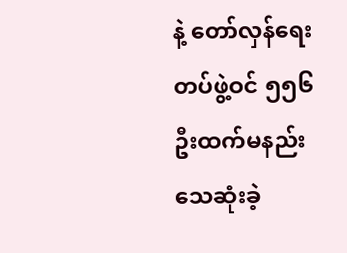နဲ့ တော်လှန်ရေးတပ်ဖွဲ့ဝင် ၅၅၆ ဦးထက်မနည်း သေဆုံးခဲ့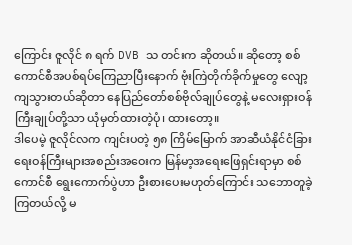ကြောင်း ဇူလိုင် ၈ ရက် DVB သ တင်းက ဆိုတယ်။ ဆိုတော့ စစ်ကောင်စီအပစ်ရပ်ကြေညာပြီးနောက် ဗုံးကြဲတိုက်ခိုက်မှုတွေ လျော့ကျသွားတယ်ဆိုတာ နေပြည်တော်စစ်ဗိုလ်ချုပ်တွေနဲ့ မလေးရှားဝန်ကြီးချုပ်တို့သာ ယုံမှတ်ထားတဲ့ပုံ၊ ထားတော့။
ဒါပေမဲ့ ဇူလိုင်လက ကျင်းပတဲ့ ၅၈ ကြိမ်မြောက် အာဆီယံနိုင်ငံခြားရေးဝန်ကြီးများအစည်းအဝေးက မြန်မာ့အရေးဖြေရှင်းရာမှာ စစ်ကောင်စီ ရွေးကောက်ပွဲဟာ ဦးစားပေးမဟုတ်ကြောင်း သဘောတူခဲ့ကြတယ်လို့ မ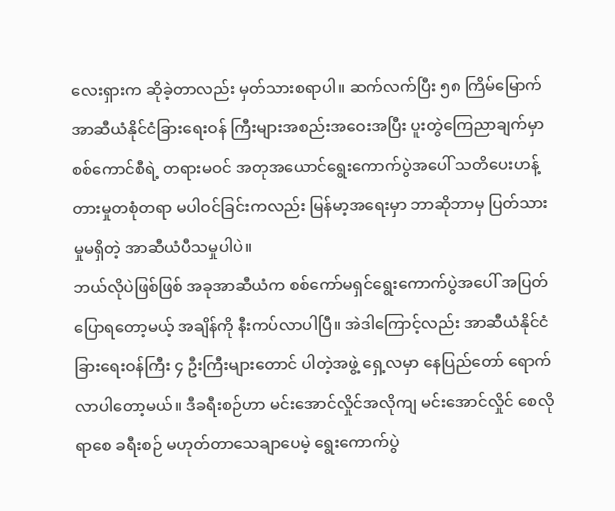လေးရှားက ဆိုခဲ့တာလည်း မှတ်သားစရာပါ။ ဆက်လက်ပြီး ၅၈ ကြိမ်မြောက် အာဆီယံနိုင်ငံခြားရေးဝန် ကြီးများအစည်းအဝေးအပြီး ပူးတွဲကြေညာချက်မှာ စစ်ကောင်စီရဲ့ တရားမဝင် အတုအယောင်ရွေးကောက်ပွဲအပေါ် သတိပေးဟန့်တားမှုတစုံတရာ မပါဝင်ခြင်းကလည်း မြန်မာ့အရေးမှာ ဘာဆိုဘာမှ ပြတ်သားမှုမရှိတဲ့ အာဆီယံပီသမှုပါပဲ။
ဘယ်လိုပဲဖြစ်ဖြစ် အခုအာဆီယံက စစ်ကော်မရှင်ရွေးကောက်ပွဲအပေါ် အပြတ်ပြောရတော့မယ့် အချိန်ကို နီးကပ်လာပါပြီ။ အဲဒါကြောင့်လည်း အာဆီယံနိုင်ငံခြားရေးဝန်ကြီး ၄ ဦးကြီးများတောင် ပါတဲ့အဖွဲ့ ရှေ့လမှာ နေပြည်တော် ရောက်လာပါတော့မယ်။ ဒီခရီးစဉ်ဟာ မင်းအောင်လှိုင်အလိုကျ မင်းအောင်လှိုင် စေလိုရာစေ ခရီးစဉ် မဟုတ်တာသေချာပေမဲ့ ရွေးကောက်ပွဲ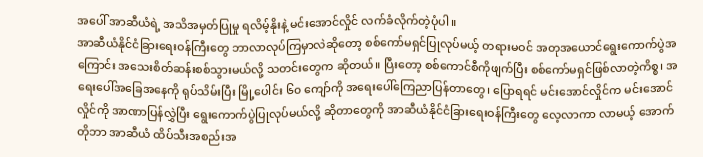အပေါ် အာဆီယံရဲ့ အသိအမှတ်ပြုမှု ရလိမ့်နိုးနဲ့ မင်းအောင်လှိုင် လက်ခံလိုက်တဲ့ပုံပါ။
အာဆီယံနိုင်ငံခြားရေးဝန်ကြီးတွေ ဘာလာလုပ်ကြမှာလဲဆိုတော့ စစ်ကော်မရှင်ပြုလုပ်မယ့် တရားမဝင် အတုအယောင်ရွေးကောက်ပွဲအကြောင်း အသေးစိတ်ဆန်းစစ်သွားမယ်လို့ သတင်းတွေက ဆိုတယ်။ ပြီးတော့ စစ်ကောင်စီကိုဖျက်ပြီး စစ်ကော်မရှင်ဖြစ်လာတဲ့ကိစ္စ၊ အရေးပေါ်အခြေအနေကို ရုပ်သိမ်းပြီး မြို့ပေါင်း ၆၀ ကျော်ကို အရေးပေါ်ကြေညာပြန်တာတွေ၊ ပြောရရင် မင်းအောင်လှိုင်က မင်းအောင်လှိုင်ကို အာဏာပြန်လွှဲပြီး ရွေးကောက်ပွဲပြုလုပ်မယ်လို့ ဆိုတာတွေကို အာဆီယံနိုင်ငံခြားရေးဝန်ကြီးတွေ လေ့လာကာ လာမယ့် အောက်တိုဘာ အာဆီယံ ထိပ်သီးအစည်းအ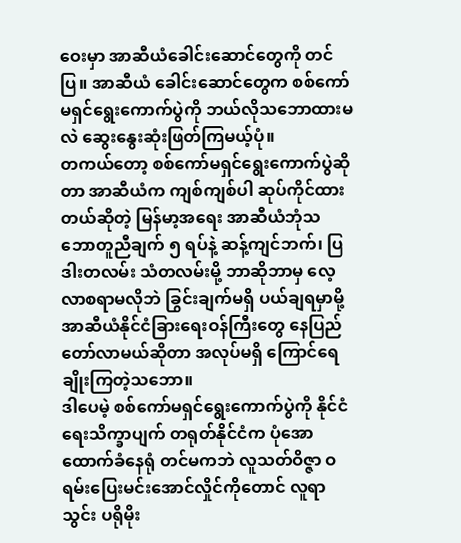ဝေးမှာ အာဆီယံခေါင်းဆောင်တွေကို တင်ပြ။ အာဆီယံ ခေါင်းဆောင်တွေက စစ်ကော်မရှင်ရွေးကောက်ပွဲကို ဘယ်လိုသဘောထားမလဲ ဆွေးနွေးဆုံးဖြတ်ကြမယ့်ပုံ။
တကယ်တော့ စစ်ကော်မရှင်ရွေးကောက်ပွဲဆိုတာ အာဆီယံက ကျစ်ကျစ်ပါ ဆုပ်ကိုင်ထားတယ်ဆိုတဲ့ မြန်မာ့အရေး အာဆီယံဘုံသဘောတူညီချက် ၅ ရပ်နဲ့ ဆန့်ကျင်ဘက်၊ ပြဒါးတလမ်း သံတလမ်းမို့ ဘာဆိုဘာမှ လေ့လာစရာမလိုဘဲ ခြွင်းချက်မရှိ ပယ်ချရမှာမို့ အာဆီယံနိုင်ငံခြားရေးဝန်ကြီးတွေ နေပြည်တော်လာမယ်ဆိုတာ အလုပ်မရှိ ကြောင်ရေချိုးကြတဲ့သဘော။
ဒါပေမဲ့ စစ်ကော်မရှင်ရွေးကောက်ပွဲကို နိုင်ငံရေးသိက္ခာပျက် တရုတ်နိုင်ငံက ပုံအောထောက်ခံနေရုံ တင်မကဘဲ လူသတ်ဝိဇ္ဇာ ဝရမ်းပြေးမင်းအောင်လှိုင်ကိုတောင် လူရာသွင်း ပရိုမိုး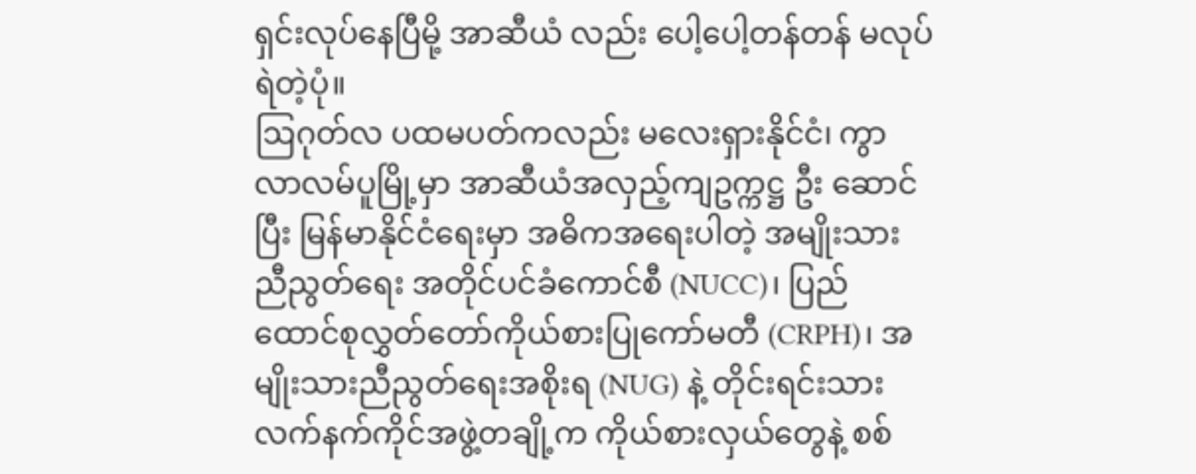ရှင်းလုပ်နေပြီမို့ အာဆီယံ လည်း ပေါ့ပေါ့တန်တန် မလုပ်ရဲတဲ့ပုံ။
ဩဂုတ်လ ပထမပတ်ကလည်း မလေးရှားနိုင်ငံ၊ ကွာလာလမ်ပူမြို့မှာ အာဆီယံအလှည့်ကျဥက္ကဋ္ဌ ဦး ဆောင်ပြီး မြန်မာနိုင်ငံရေးမှာ အဓိကအရေးပါတဲ့ အမျိုးသားညီညွတ်ရေး အတိုင်ပင်ခံကောင်စီ (NUCC)၊ ပြည်ထောင်စုလွှတ်တော်ကိုယ်စားပြုကော်မတီ (CRPH)၊ အမျိုးသားညီညွတ်ရေးအစိုးရ (NUG) နဲ့ တိုင်းရင်းသား လက်နက်ကိုင်အဖွဲ့တချို့က ကိုယ်စားလှယ်တွေနဲ့ စစ်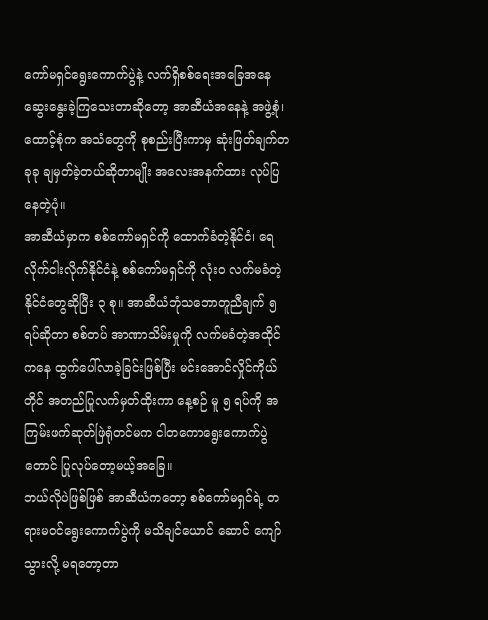ကော်မရှင်ရွေးကောက်ပွဲနဲ့ လက်ရှိစစ်ရေးအခြေအနေ ဆွေးနွေးခဲ့ကြသေးတာဆိုတော့ အာဆီယံအနေနဲ့ အဖွဲ့စုံ၊ ထောင့်စုံက အသံတွေကို စုစည်းပြီးကာမှ ဆုံးဖြတ်ချက်တခုခု ချမှတ်ခဲ့တယ်ဆိုတာမျိုး အလေးအနက်ထား လုပ်ပြနေတဲ့ပုံ။
အာဆီယံမှာက စစ်ကော်မရှင်ကို ထောက်ခံတဲ့နိုင်ငံ၊ ရေလိုက်ငါးလိုက်နိုင်ငံနဲ့ စစ်ကော်မရှင်ကို လုံးဝ လက်မခံတဲ့ နိုင်ငံတွေဆိုပြီး ၃ စု။ အာဆီယံဘုံသဘောတူညီချက် ၅ ရပ်ဆိုတာ စစ်တပ် အာဏာသိမ်းမှုကို လက်မခံတဲ့အထိုင်ကနေ ထွက်ပေါ်လာခဲ့ခြင်းဖြစ်ပြီး မင်းအောင်လှိုင်ကိုယ်တိုင် အတည်ပြုလက်မှတ်ထိုးကာ နေ့စဉ် မူ ၅ ရပ်ကို အကြမ်းဖက်ဆုတ်ဖြဲရုံတင်မက ငါတကောရွေးကောက်ပွဲတောင် ပြုလုပ်တော့မယ့်အခြေ။
ဘယ်လိုပဲဖြစ်ဖြစ် အာဆီယံကတော့ စစ်ကော်မရှင်ရဲ့ တရားမဝင်ရွေးကောက်ပွဲကို မသိချင်ယောင် ဆောင် ကျော်သွားလို့ မရတော့တာ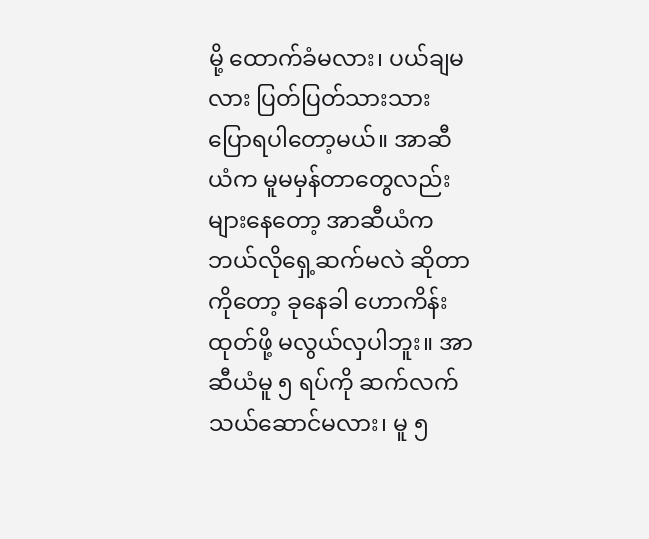မို့ ထောက်ခံမလား၊ ပယ်ချမလား ပြတ်ပြတ်သားသား ပြောရပါတော့မယ်။ အာဆီယံက မူမမှန်တာတွေလည်း များနေတော့ အာဆီယံက ဘယ်လိုရှေ့ဆက်မလဲ ဆိုတာကိုတော့ ခုနေခါ ဟောကိန်းထုတ်ဖို့ မလွယ်လှပါဘူး။ အာဆီယံမူ ၅ ရပ်ကို ဆက်လက်သယ်ဆောင်မလား၊ မူ ၅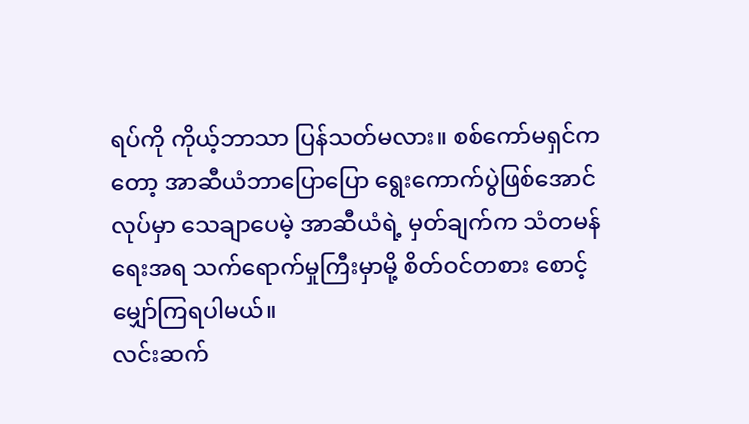ရပ်ကို ကိုယ့်ဘာသာ ပြန်သတ်မလား။ စစ်ကော်မရှင်ကတော့ အာဆီယံဘာပြောပြော ရွေးကောက်ပွဲဖြစ်အောင် လုပ်မှာ သေချာပေမဲ့ အာဆီယံရဲ့ မှတ်ချက်က သံတမန်ရေးအရ သက်ရောက်မှုကြီးမှာမို့ စိတ်ဝင်တစား စောင့် မျှော်ကြရပါမယ်။
လင်းဆက်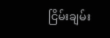ငြိမ်းချမ်း